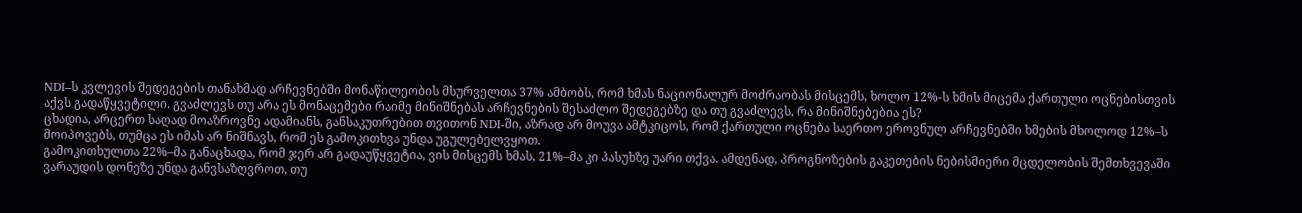NDI–ს კვლევის შედეგების თანახმად არჩევნებში მონაწილეობის მსურველთა 37% ამბობს, რომ ხმას ნაციონალურ მოძრაობას მისცემს, ხოლო 12%-ს ხმის მიცემა ქართული ოცნებისთვის აქვს გადაწყვეტილი. გვაძლევს თუ არა ეს მონაცემები რაიმე მინიშნებას არჩევნების შესაძლო შედეგებზე და თუ გვაძლევს, რა მინიშნებებია ეს?
ცხადია, არცერთ საღად მოაზროვნე ადამიანს, განსაკუთრებით თვითონ NDI-ში, აზრად არ მოუვა ამტკიცოს, რომ ქართული ოცნება საერთო ეროვნულ არჩევნებში ხმების მხოლოდ 12%–ს მოიპოვებს, თუმცა ეს იმას არ ნიშნავს, რომ ეს გამოკითხვა უნდა უგულებელვყოთ.
გამოკითხულთა 22%–მა განაცხადა, რომ ჯერ არ გადაუწყვეტია, ვის მისცემს ხმას, 21%–მა კი პასუხზე უარი თქვა. ამდენად, პროგნოზების გაკეთების ნებისმიერი მცდელობის შემთხვევაში ვარაუდის დონეზე უნდა განვსაზღვროთ, თუ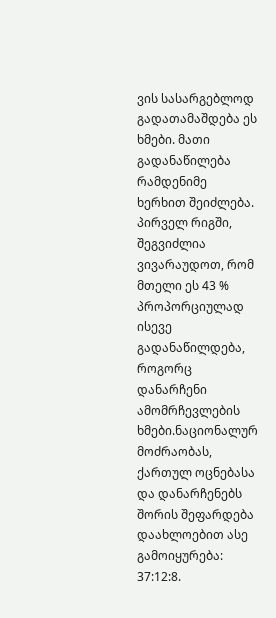ვის სასარგებლოდ გადათამაშდება ეს ხმები. მათი გადანაწილება რამდენიმე ხერხით შეიძლება.
პირველ რიგში, შეგვიძლია ვივარაუდოთ, რომ მთელი ეს 43 % პროპორციულად ისევე გადანაწილდება, როგორც დანარჩენი ამომრჩევლების ხმები.ნაციონალურ მოძრაობას, ქართულ ოცნებასა და დანარჩენებს შორის შეფარდება დაახლოებით ასე გამოიყურება: 37:12:8.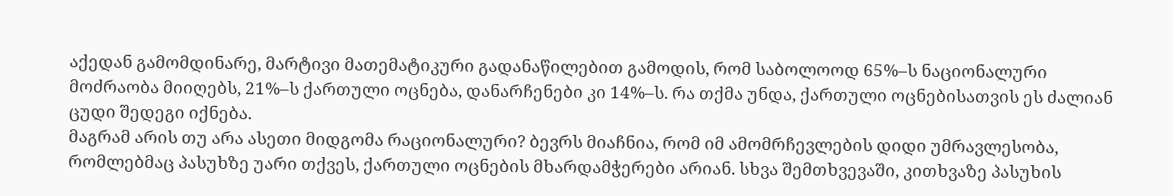აქედან გამომდინარე, მარტივი მათემატიკური გადანაწილებით გამოდის, რომ საბოლოოდ 65%–ს ნაციონალური მოძრაობა მიიღებს, 21%–ს ქართული ოცნება, დანარჩენები კი 14%–ს. რა თქმა უნდა, ქართული ოცნებისათვის ეს ძალიან ცუდი შედეგი იქნება.
მაგრამ არის თუ არა ასეთი მიდგომა რაციონალური? ბევრს მიაჩნია, რომ იმ ამომრჩევლების დიდი უმრავლესობა, რომლებმაც პასუხზე უარი თქვეს, ქართული ოცნების მხარდამჭერები არიან. სხვა შემთხვევაში, კითხვაზე პასუხის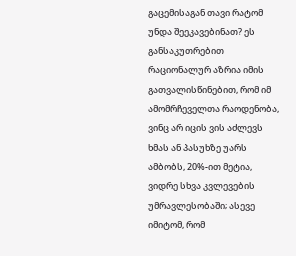გაცემისაგან თავი რატომ უნდა შეეკავებინათ? ეს განსაკუთრებით რაციონალურ აზრია იმის გათვალისწინებით, რომ იმ ამომრჩეველთა რაოდენობა, ვინც არ იცის ვის აძლევს ხმას ან პასუხზე უარს ამბობს, 20%-ით მეტია, ვიდრე სხვა კვლევების უმრავლესობაში; ასევე იმიტომ, რომ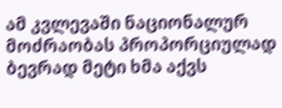ამ კვლევაში ნაციონალურ მოძრაობას პროპორციულად ბევრად მეტი ხმა აქვს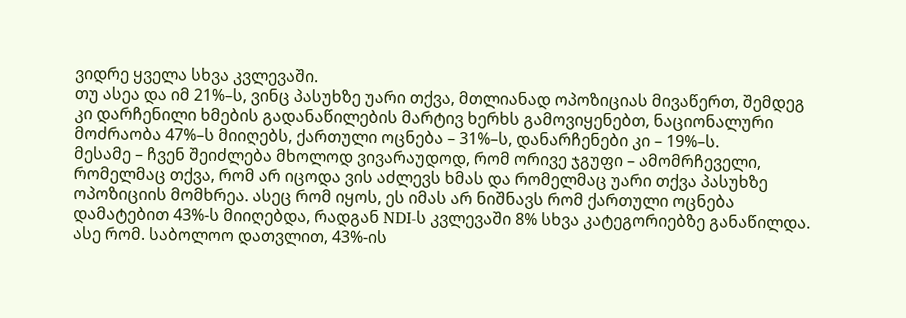ვიდრე ყველა სხვა კვლევაში.
თუ ასეა და იმ 21%–ს, ვინც პასუხზე უარი თქვა, მთლიანად ოპოზიციას მივაწერთ, შემდეგ კი დარჩენილი ხმების გადანაწილების მარტივ ხერხს გამოვიყენებთ, ნაციონალური მოძრაობა 47%–ს მიიღებს, ქართული ოცნება – 31%–ს, დანარჩენები კი – 19%–ს.
მესამე – ჩვენ შეიძლება მხოლოდ ვივარაუდოდ, რომ ორივე ჯგუფი – ამომრჩეველი, რომელმაც თქვა, რომ არ იცოდა ვის აძლევს ხმას და რომელმაც უარი თქვა პასუხზე ოპოზიციის მომხრეა. ასეც რომ იყოს, ეს იმას არ ნიშნავს რომ ქართული ოცნება დამატებით 43%-ს მიიღებდა, რადგან NDI-ს კვლევაში 8% სხვა კატეგორიებზე განაწილდა. ასე რომ. საბოლოო დათვლით, 43%-ის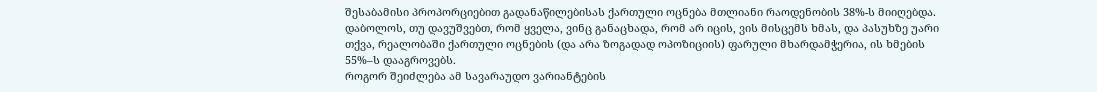შესაბამისი პროპორციებით გადანაწილებისას ქართული ოცნება მთლიანი რაოდენობის 38%-ს მიიღებდა.
დაბოლოს, თუ დავუშვებთ, რომ ყველა, ვინც განაცხადა, რომ არ იცის, ვის მისცემს ხმას, და პასუხზე უარი თქვა, რეალობაში ქართული ოცნების (და არა ზოგადად ოპოზიციის) ფარული მხარდამჭერია, ის ხმების 55%–ს დააგროვებს.
როგორ შეიძლება ამ სავარაუდო ვარიანტების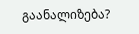გაანალიზება?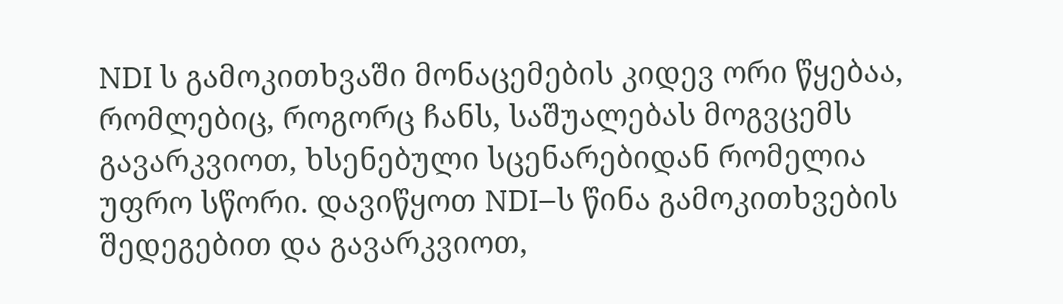NDI ს გამოკითხვაში მონაცემების კიდევ ორი წყებაა, რომლებიც, როგორც ჩანს, საშუალებას მოგვცემს გავარკვიოთ, ხსენებული სცენარებიდან რომელია უფრო სწორი. დავიწყოთ NDI–ს წინა გამოკითხვების შედეგებით და გავარკვიოთ,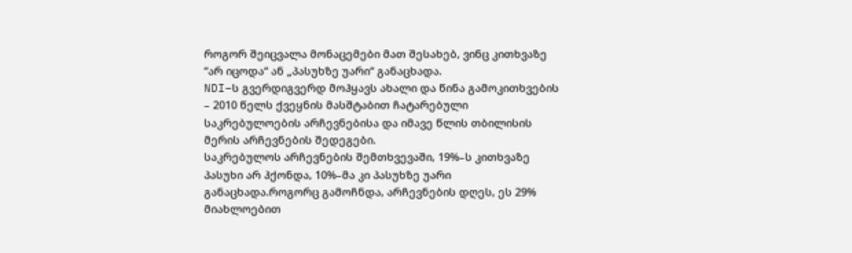როგორ შეიცვალა მონაცემები მათ შესახებ, ვინც კითხვაზე “არ იცოდა“ ან „პასუხზე უარი“ განაცხადა.
NDI–ს გვერდიგვერდ მოჰყავს ახალი და წინა გამოკითხვების – 2010 წელს ქვეყნის მასშტაბით ჩატარებული საკრებულოების არჩევნებისა და იმავე წლის თბილისის მერის არჩევნების შედეგები.
საკრებულოს არჩევნების შემთხვევაში, 19%–ს კითხვაზე პასუხი არ ჰქონდა, 10%–მა კი პასუხზე უარი განაცხადა.როგორც გამოჩნდა, არჩევნების დღეს, ეს 29% მიახლოებით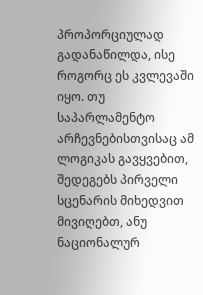პროპორციულად გადანაწილდა, ისე როგორც ეს კვლევაში იყო. თუ საპარლამენტო არჩევნებისთვისაც ამ ლოგიკას გავყვებით, შედეგებს პირველი სცენარის მიხედვით მივიღებთ, ანუ ნაციონალურ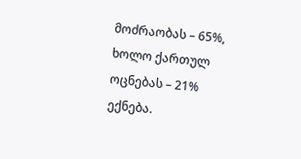მოძრაობას – 65%, ხოლო ქართულ ოცნებას – 21% ექნება.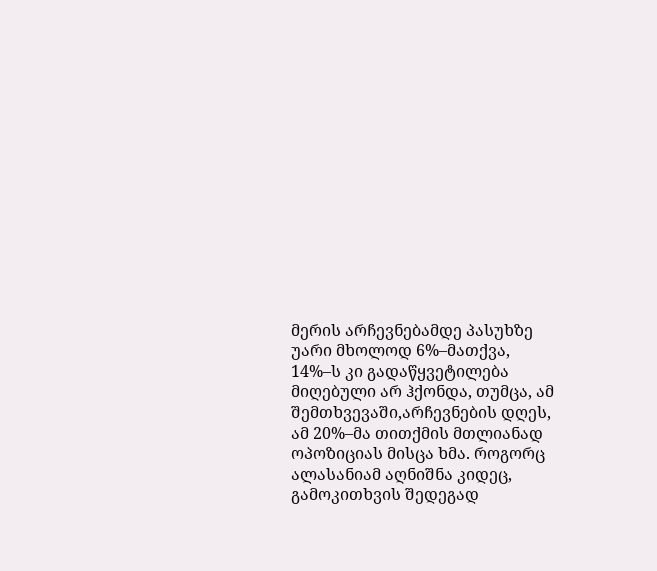მერის არჩევნებამდე პასუხზე უარი მხოლოდ 6%–მათქვა, 14%–ს კი გადაწყვეტილება მიღებული არ ჰქონდა, თუმცა, ამ შემთხვევაში,არჩევნების დღეს, ამ 20%–მა თითქმის მთლიანად ოპოზიციას მისცა ხმა. როგორც ალასანიამ აღნიშნა კიდეც, გამოკითხვის შედეგად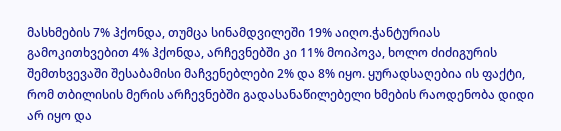მასხმების 7% ჰქონდა, თუმცა სინამდვილეში 19% აიღო.ჭანტურიას გამოკითხვებით 4% ჰქონდა, არჩევნებში კი 11% მოიპოვა, ხოლო ძიძიგურის შემთხვევაში შესაბამისი მაჩვენებლები 2% და 8% იყო. ყურადსაღებია ის ფაქტი, რომ თბილისის მერის არჩევნებში გადასანაწილებელი ხმების რაოდენობა დიდი არ იყო და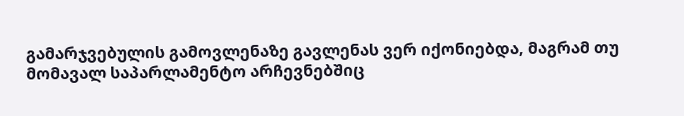გამარჯვებულის გამოვლენაზე გავლენას ვერ იქონიებდა, მაგრამ თუ მომავალ საპარლამენტო არჩევნებშიც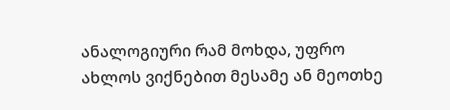ანალოგიური რამ მოხდა, უფრო ახლოს ვიქნებით მესამე ან მეოთხე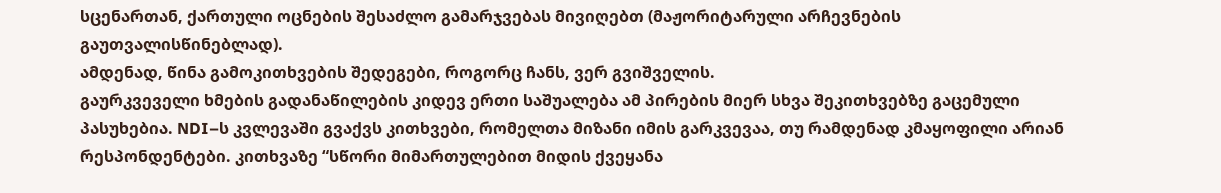სცენართან, ქართული ოცნების შესაძლო გამარჯვებას მივიღებთ (მაჟორიტარული არჩევნების გაუთვალისწინებლად).
ამდენად, წინა გამოკითხვების შედეგები, როგორც ჩანს, ვერ გვიშველის.
გაურკვეველი ხმების გადანაწილების კიდევ ერთი საშუალება ამ პირების მიერ სხვა შეკითხვებზე გაცემული პასუხებია. NDI–ს კვლევაში გვაქვს კითხვები, რომელთა მიზანი იმის გარკვევაა, თუ რამდენად კმაყოფილი არიან რესპონდენტები. კითხვაზე “სწორი მიმართულებით მიდის ქვეყანა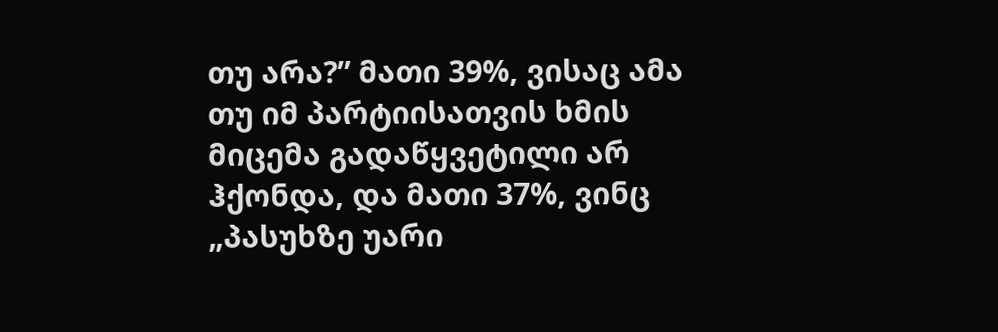თუ არა?” მათი 39%, ვისაც ამა თუ იმ პარტიისათვის ხმის მიცემა გადაწყვეტილი არ ჰქონდა, და მათი 37%, ვინც „პასუხზე უარი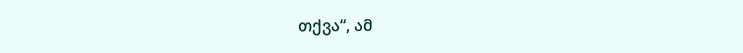თქვა“, ამ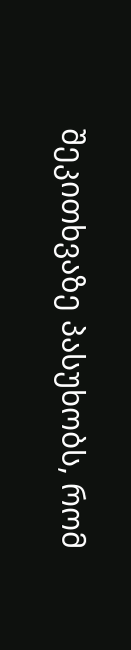შეკითხვაზე პასუხობს, რომ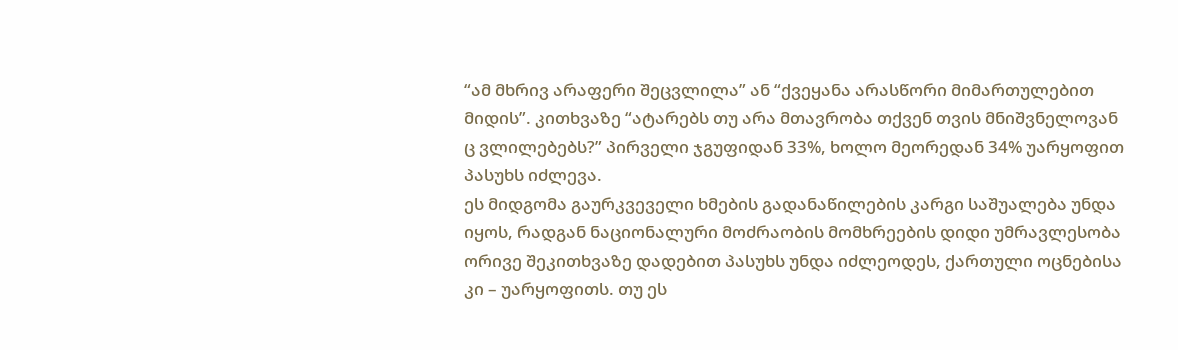“ამ მხრივ არაფერი შეცვლილა” ან “ქვეყანა არასწორი მიმართულებით მიდის”. კითხვაზე “ატარებს თუ არა მთავრობა თქვენ თვის მნიშვნელოვან ც ვლილებებს?” პირველი ჯგუფიდან 33%, ხოლო მეორედან 34% უარყოფით პასუხს იძლევა.
ეს მიდგომა გაურკვეველი ხმების გადანაწილების კარგი საშუალება უნდა იყოს, რადგან ნაციონალური მოძრაობის მომხრეების დიდი უმრავლესობა ორივე შეკითხვაზე დადებით პასუხს უნდა იძლეოდეს, ქართული ოცნებისა კი – უარყოფითს. თუ ეს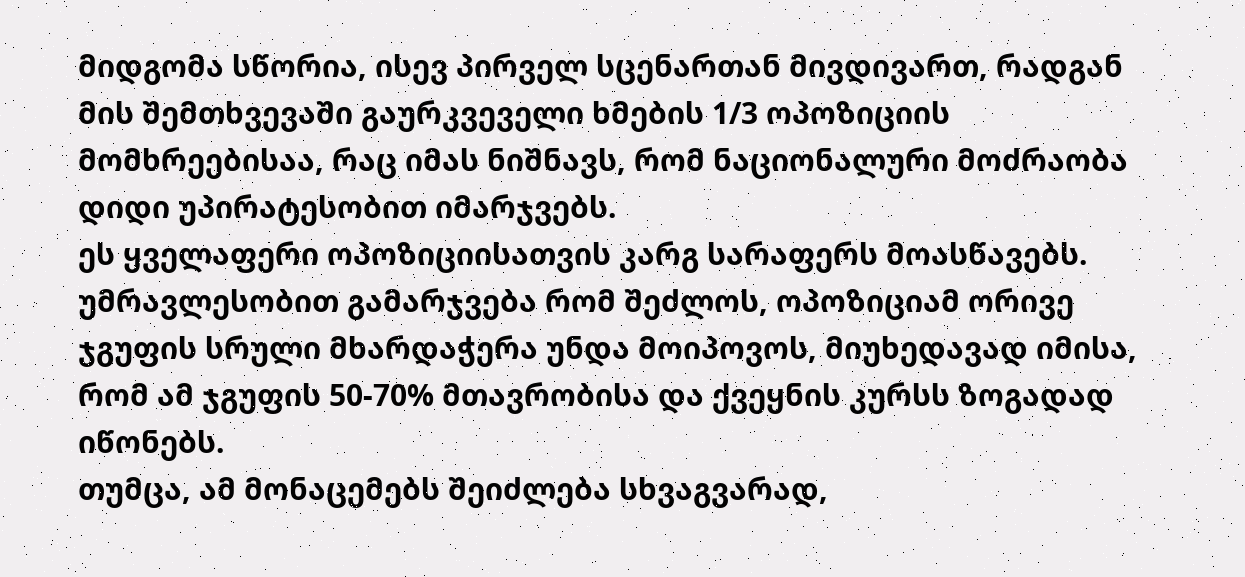მიდგომა სწორია, ისევ პირველ სცენართან მივდივართ, რადგან მის შემთხვევაში გაურკვეველი ხმების 1/3 ოპოზიციის მომხრეებისაა, რაც იმას ნიშნავს, რომ ნაციონალური მოძრაობა დიდი უპირატესობით იმარჯვებს.
ეს ყველაფერი ოპოზიციისათვის კარგ სარაფერს მოასწავებს. უმრავლესობით გამარჯვება რომ შეძლოს, ოპოზიციამ ორივე ჯგუფის სრული მხარდაჭერა უნდა მოიპოვოს, მიუხედავად იმისა, რომ ამ ჯგუფის 50-70% მთავრობისა და ქვეყნის კურსს ზოგადად იწონებს.
თუმცა, ამ მონაცემებს შეიძლება სხვაგვარად,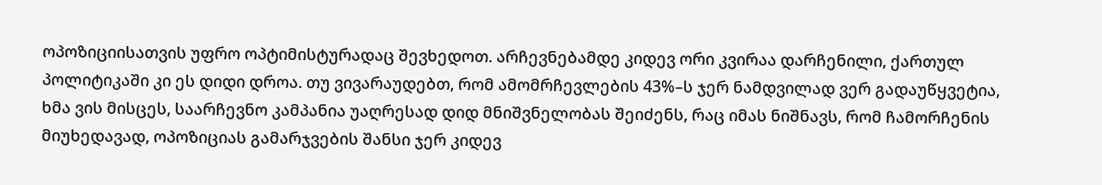ოპოზიციისათვის უფრო ოპტიმისტურადაც შევხედოთ. არჩევნებამდე კიდევ ორი კვირაა დარჩენილი, ქართულ პოლიტიკაში კი ეს დიდი დროა. თუ ვივარაუდებთ, რომ ამომრჩევლების 43%–ს ჯერ ნამდვილად ვერ გადაუწყვეტია, ხმა ვის მისცეს, საარჩევნო კამპანია უაღრესად დიდ მნიშვნელობას შეიძენს, რაც იმას ნიშნავს, რომ ჩამორჩენის მიუხედავად, ოპოზიციას გამარჯვების შანსი ჯერ კიდევ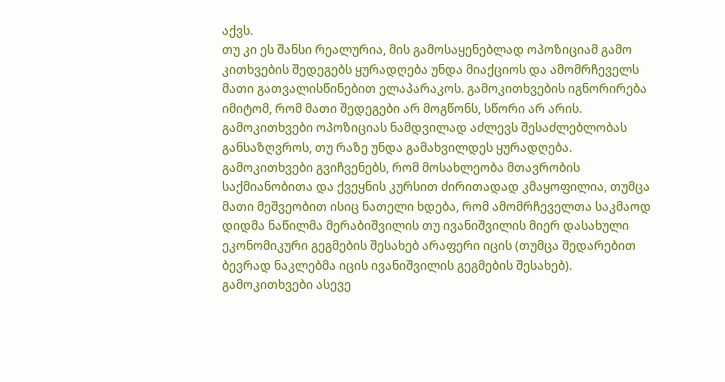აქვს.
თუ კი ეს შანსი რეალურია, მის გამოსაყენებლად ოპოზიციამ გამო კითხვების შედეგებს ყურადღება უნდა მიაქციოს და ამომრჩეველს მათი გათვალისწინებით ელაპარაკოს. გამოკითხვების იგნორირება იმიტომ, რომ მათი შედეგები არ მოგწონს, სწორი არ არის. გამოკითხვები ოპოზიციას ნამდვილად აძლევს შესაძლებლობას განსაზღვროს, თუ რაზე უნდა გამახვილდეს ყურადღება. გამოკითხვები გვიჩვენებს, რომ მოსახლეობა მთავრობის საქმიანობითა და ქვეყნის კურსით ძირითადად კმაყოფილია, თუმცა მათი მეშვეობით ისიც ნათელი ხდება, რომ ამომრჩეველთა საკმაოდ დიდმა ნაწილმა მერაბიშვილის თუ ივანიშვილის მიერ დასახული ეკონომიკური გეგმების შესახებ არაფერი იცის (თუმცა შედარებით ბევრად ნაკლებმა იცის ივანიშვილის გეგმების შესახებ). გამოკითხვები ასევე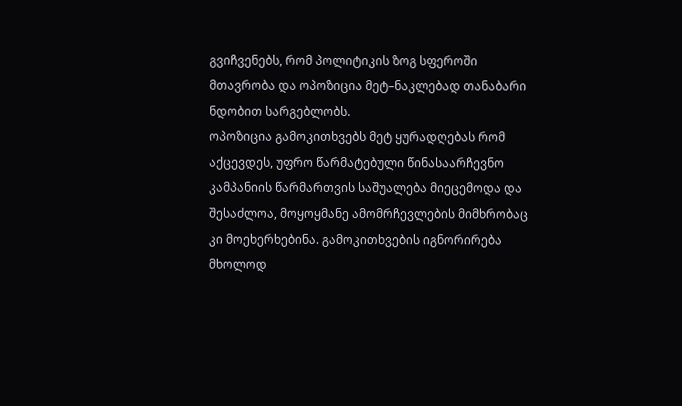გვიჩვენებს, რომ პოლიტიკის ზოგ სფეროში მთავრობა და ოპოზიცია მეტ–ნაკლებად თანაბარი ნდობით სარგებლობს.
ოპოზიცია გამოკითხვებს მეტ ყურადღებას რომ აქცევდეს, უფრო წარმატებული წინასაარჩევნო კამპანიის წარმართვის საშუალება მიეცემოდა და შესაძლოა, მოყოყმანე ამომრჩევლების მიმხრობაც კი მოეხერხებინა. გამოკითხვების იგნორირება მხოლოდ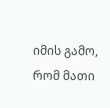იმის გამო, რომ მათი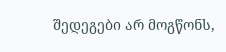შედეგები არ მოგწონს,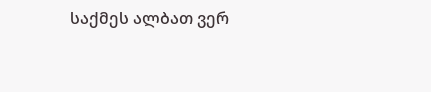საქმეს ალბათ ვერ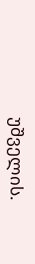უშველის.